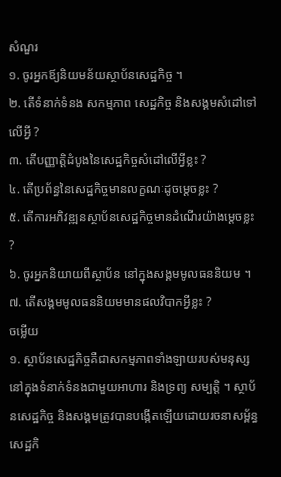សំណួរ
១. ចូរអ្នកឪ្យនិយមន័យស្ថាប័នសេដ្ឋកិច្ច ។
២. តើទំនាក់ទំនង សកម្មភាព សេដ្ឋកិច្ច និងសង្គមសំដៅទៅលើអ្វី ?
៣. តើបញ្ញាត្តិដំបូងនៃសេដ្ឋកិច្ចសំដៅលើអ្វីខ្លះ ?
៤. តើប្រព័ន្ធនៃសេដ្ឋកិច្ចមានលក្ខណៈដូចម្ដេចខ្លះ ?
៥. តើការអភិវឌ្ឍនស្ថាប័នសេដ្ឋកិច្ចមានដំណើរយ៉ាងម្ដេចខ្លះ ?
៦. ចូរអ្នកនិយាយពីស្ថាប័ន នៅក្នុងសង្គមមូលធននិយម ។
៧. តើសង្គមមូលធននិយមមានផលវិបាកអ្វីខ្លះ ?
ចម្លើយ
១. ស្ថាប័នសេដ្ឋកិច្ចគឺជាសកម្មភាពទាំងឡាយរបស់មនុស្សនៅក្នុងទំនាក់ទំនងជាមួយអាហារ និងទ្រព្យ សម្បត្តិ ។ ស្ថាប័នសេដ្ឋកិច្ច និងសង្គមត្រូវបានបង្កើតឡើយដោយរចនាសម្ព័ន្ធសេដ្ឋកិ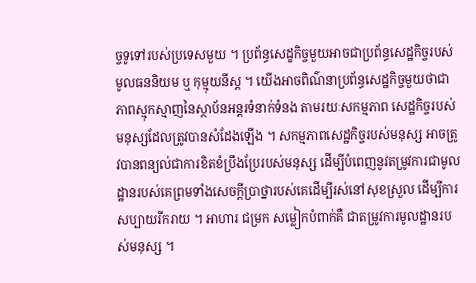ច្ចទូទៅរបស់ប្រទេសមួយ ។ ប្រព័ន្ធសេដ្ខកិច្ចមួយអាចជាប្រព័ន្ធសេដ្ឋកិច្ចរបស់មូលធននិយម ឬ កុម្មុយនីស្ដ ។ យើងអាចពិណ៌នាប្រព័ន្ធសេដ្ឋកិច្ចមួយថាជាភាពស្មុកស្មាញនៃស្ថាប័នអន្ដរទំនាក់ទំនង តាមរយៈសកម្មភាព សេដ្ឋកិច្ចរបស់មនុស្សដែលត្រូវបានសំដែងឡើង ។ សកម្មភាពសេដ្ឋកិច្ចរបស់មនុស្ស អាចត្រូវបានពន្យល់ជាការខិតខំប្រឹងប្រែរបស់មនុស្ស ដើម្បីបំពេញនូវតម្រូវការជាមូលដ្ឋានរបស់គេព្រមទាំងសេចក្ដីប្រាថ្នារបស់គេដើម្បីរស់នៅសុខស្រួល ដើម្បីការសប្បាយរីករាយ ។ អាហារ ជម្រក សម្លៀកបំពាក់គឺ ជាតម្រូវការមូលដ្ឋានរបស់មនុស្ស ។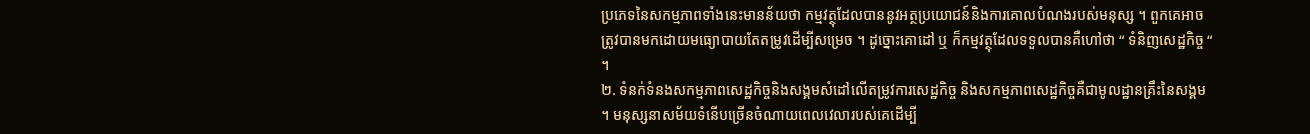ប្រភេទនៃសកម្មភាពទាំងនេះមានន័យថា កម្មវត្ថុដែលបាននូវអត្ថប្រយោជន៍និងការគោលបំណងរបស់មនុស្ស ។ ពួកគេអាចត្រូវបានមកដោយមធ្យោបាយតែតម្រូវដើម្បីសម្រេច ។ ដូច្នោះគោដៅ ឬ ក៏កម្មវត្ថុដែលទទួលបានគឺហៅថា “ ទំនិញសេដ្ឋកិច្ច “ ។
២. ទំនក់ទំនងសកម្មភាពសេដ្ឋកិច្ចនិងសង្គមសំដៅលើតម្រូវការសេដ្ឋកិច្ច និងសកម្មភាពសេដ្ឋកិច្ចគឺជាមូលដ្ឋានគ្រឹះនៃសង្គម ។ មនុស្សនាសម័យទំនើបច្រើនចំណាយពេលវេលារបស់គេដើម្បី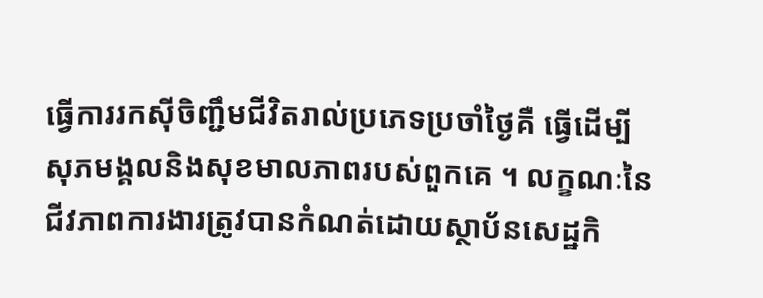ធ្វើការរកស៊ីចិញ្ជឹមជីវិតរាល់ប្រភេទប្រចាំថ្ងៃគឺ ធ្វើដើម្បីសុភមង្គលនិងសុខមាលភាពរបស់ពួកគេ ។ លក្ខណៈនៃជីវភាពការងារត្រូវបានកំណត់ដោយស្ថាប័នសេដ្ឋកិ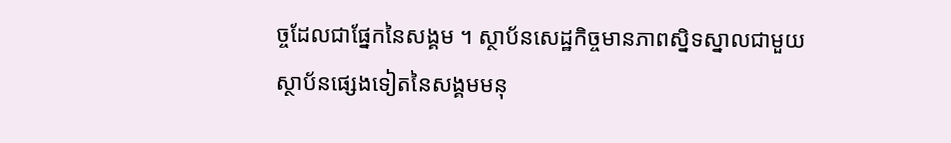ច្ចដែលជាផ្នែកនៃសង្គម ។ ស្ថាប័នសេដ្ឋកិច្ចមានភាពសិ្នទស្នាលជាមួយស្ថាប័នផ្សេងទៀតនៃសង្គមមនុ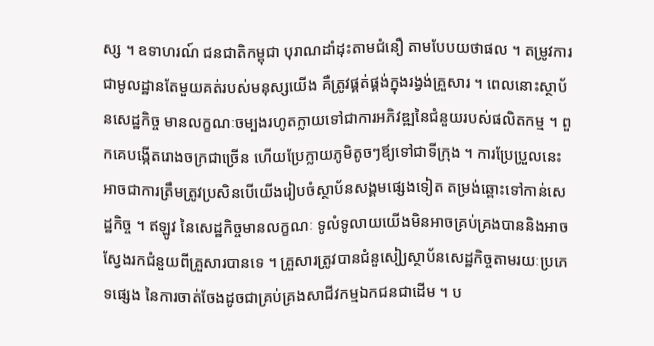ស្ស ។ ឧទាហរណ៍ ជនជាតិកម្ពុជា បុរាណដាំដុះតាមជំនឿ តាមបែបយថាផល ។ តម្រូវការជាមូលដ្ឋានតែមួយគត់របស់មនុស្សយើង គឺត្រូវផ្គត់ផ្គង់ក្នុងរង្វង់គ្រួសារ ។ ពេលនោះស្ថាប័នសេដ្ឋកិច្ច មានលក្ខណៈចម្បងរហូតក្លាយទៅជាការអភិវឌ្ឍនៃជំនួយរបស់ផលិតកម្ម ។ ពួកគេបង្កើតរោងចក្រជាច្រើន ហើយប្រែក្លាយភូមិតូចៗឪ្យទៅជាទីក្រុង ។ ការប្រែប្រួលនេះអាចជាការត្រឹមត្រូវប្រសិនបើយើងរៀបចំស្ថាប័នសង្គមផ្សេងទៀត តម្រង់ឆ្ពោះទៅកាន់សេដ្ឋកិច្ច ។ ឥឡូវ នៃសេដ្ឋកិច្ចមានលក្ខណៈ ទូលំទូលាយយើងមិនអាចគ្រប់គ្រងបាននិងអាចស្វែងរកជំនួយពីគ្រួសារបានទេ ។ គ្រួសារត្រូវបានជំនួសៀ្យស្ថាប័នសេដ្ឋកិច្ចតាមរយៈប្រភេទផ្សេង នៃការចាត់ចែងដូចជាគ្រប់គ្រងសាជីវកម្មឯកជនជាដើម ។ ប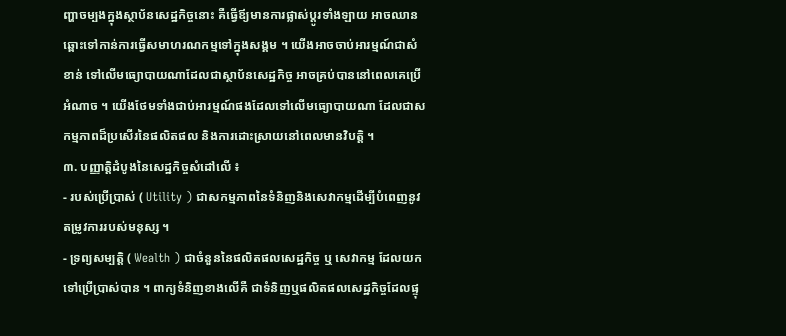ញ្ហាចម្បងក្នុងស្ថាប័នសេដ្ឋកិច្ចនោះ គឺធ្វើឪ្យមានការផ្លាស់ប្ដូរទាំងឡាយ អាចឈានឆ្ពោះទៅកាន់ការធ្វើសមាហរណកម្មទៅក្នុងសង្គម ។ យើងអាចចាប់អារម្មណ៍ជាសំខាន់ ទៅលើមធ្យោបាយណាដែលជាស្ថាប័នសេដ្ឋកិច្ច អាចគ្រប់បាននៅពេលគេប្រើអំណាច ។ យើងថែមទាំងជាប់អារម្មណ៍ផងដែលទៅលើមធ្យោបាយណា ដែលជាសកម្មភាពដ៏ប្រសើរនៃផលិតផល និងការដោះស្រាយនៅពេលមានវិបត្តិ ។
៣. បញ្ញាត្តិដំបូងនៃសេដ្ឋកិច្ចសំដៅលើ ៖
- របស់ប្រើប្រាស់ ( Utility ) ជាសកម្មភាពនៃទំនិញនិងសេវាកម្មដើម្បីបំពេញនូវតម្រូវការរបស់មនុស្ស ។
- ទ្រព្យសម្បត្តិ ( Wealth ) ជាចំនួននៃផលិតផលសេដ្ឋកិច្ច ឬ សេវាកម្ម ដែលយកទៅប្រើប្រាស់បាន ។ ពាក្យទំនិញខាងលើគឺ ជាទំនិញឬផលិតផលសេដ្ឋកិច្ចដែលផ្ទុ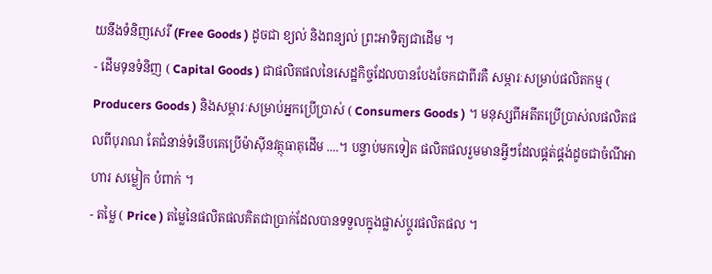យនឹងទំនិញសេរី (Free Goods ) ដូចជា ខ្យល់ និងពន្យល់ ព្រះអាទិត្យជាដើម ។
- ដើមទុនទំនិញ ( Capital Goods ) ជាផលិតផលនៃសេដ្ឋកិច្ចដែលបានបែងចែកជាពីរគឺ សម្ភារៈសម្រាប់ផលិតកម្ម ( Producers Goods ) និងសម្ភារៈសម្រាប់អ្នកប្រើប្រាស់ ( Consumers Goods ) ។ មនុស្សពីអតីតប្រើប្រាស់លផលិតផលពីបុរាណ តែជំនាន់ទំនើបគេប្រើម៉ាស៊ីនវត្ថុធាតុដើម ....។ បន្ទាប់មកទៀត ផលិតផលរួមមានអ្វីៗដែលផ្គត់ផ្គង់ដូចជាចំណីអាហារ សម្លៀក បំពាក់ ។
- តម្លៃ ( Price ) តម្លៃនៃផលិតផលគិតជាប្រាក់ដែលបានទទួលក្នុងផ្លាស់ប្តូរផលិតផល ។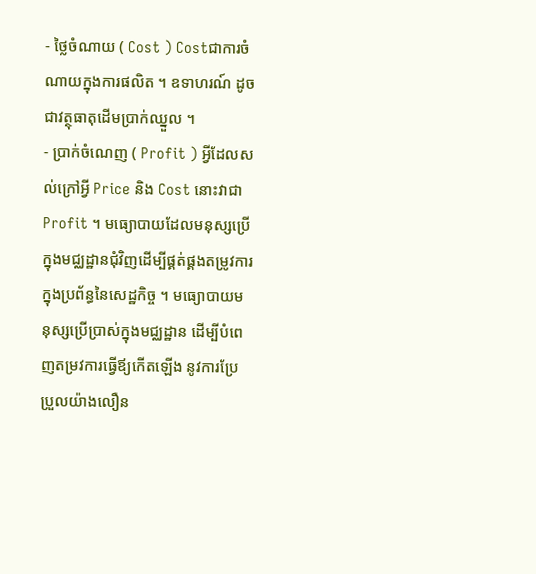- ថ្លៃចំណាយ ( Cost ) Costជាការចំណាយក្នុងការផលិត ។ ឧទាហរណ៍ ដូចជាវត្ថុធាតុដើមប្រាក់ឈ្នួល ។
- ប្រាក់ចំណេញ ( Profit ) អ្វីដែលសល់ក្រៅអ្វី Price និង Cost នោះវាជា Profit ។ មធ្យោបាយដែលមនុស្សប្រើក្នុងមជ្ឈដ្ឋានជុំវិញដើម្បីផ្គត់ផ្គងតម្រូវការក្នុងប្រព័ន្ធនៃសេដ្ឋកិច្ច ។ មធ្យោបាយមនុស្សប្រើប្រាស់ក្នុងមជ្ឈដ្ឋាន ដើម្បីបំពេញតម្រវការធ្វើឪ្យកើតឡើង នូវការប្រែប្រួលយ៉ាងលឿន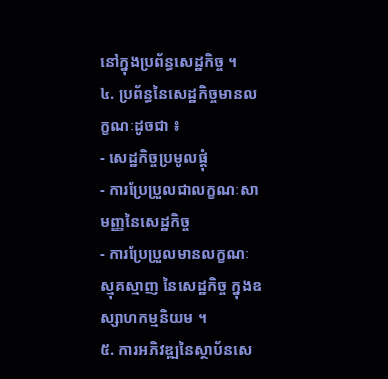នៅក្នុងប្រព័ន្ធសេដ្ឋកិច្ច ។
៤. ប្រព័ន្ធនៃសេដ្ឋកិច្ចមានលក្ខណៈដូចជា ៖
- សេដ្ឋកិច្ចប្រមូលផ្ដុំ
- ការប្រែប្រួលជាលក្ខណៈសាមញ្ញនៃសេដ្ឋកិច្ច
- ការប្រែប្រួលមានលក្ខណៈស្មុគស្មាញ នៃសេដ្ឋកិច្ច ក្នុងឧស្សាហកម្មនិយម ។
៥. ការអភិវឌ្ឍនៃស្ថាប័នសេ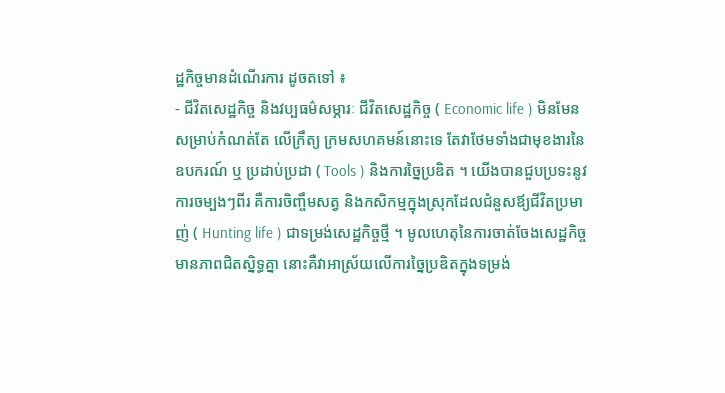ដ្ឋកិច្ចមានដំណើរការ ដូចតទៅ ៖
- ជីវិតសេដ្ឋកិច្ច និងវប្បធម៌សម្ភារៈ ជីវិតសេដ្ឋកិច្ច ( Economic life ) មិនមែនសម្រាប់កំណត់តែ លើក្រឹត្យ ក្រមសហគមន៍នោះទេ តែវាថែមទាំងជាមុខងារនៃឧបករណ៍ ឬ ប្រដាប់ប្រដា ( Tools ) និងការច្នៃប្រឌិត ។ យើងបានជួបប្រទះនូវការចម្បងៗពីរ គឺការចិញ្ចឹមសត្វ និងកសិកម្មក្នុងស្រុកដែលជំនួសឪ្យជីវិតប្រមាញ់ ( Hunting life ) ជាទម្រង់សេដ្ឋកិច្ចថ្មី ។ មូលហេតុនៃការចាត់ចែងសេដ្ឋកិច្ចមានភាពជិតសិ្នទ្ធគ្នា នោះគឺវាអាស្រ័យលើការច្នៃប្រឌិតក្នុងទម្រង់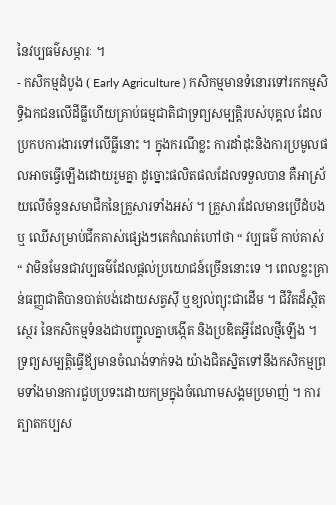នៃវប្បធម៌សម្ភារៈ ។
- កសិកម្មដំបូង ( Early Agriculture ) កសិកម្មមានទំនោរទៅរកកម្មសិទ្ធិឯកជនលើដីធ្លីហើយគ្រាប់ធម្មជាតិជាទ្រព្យសម្បត្តិរបស់បុគ្គល ដែលប្រកបការងារទៅលើធ្លីនោះ ។ ក្នុងករណីខ្លះ ការដាំដុះនិងការប្រមូលផលអាចធ្វើឡើងដោយរួមគ្នា ដូច្នោះផលិតផលដែលទទួលបាន គឺអាស្រ័យលើចំនួនសមាជីកនៃគ្រួសារទាំងអស់ ។ គ្រួសារដែលមានប្រើដំបង ឬ ឈើសម្រាប់ជីកគាស់ផ្សេងៗគេកំណត់ហៅថា “ វប្បធម៌ កាប់គាស់ “ វាមិនមែនជាវប្បធម៌ដែលផ្តល់ប្រយោជន៍ច្រើននោះទេ ។ ពេលខ្លះគ្រាន់ធញ្ញជាតិបានបាត់បង់ដោយសត្វស៊ី ឬខ្យល់ព្យុះជាដើម ។ ជីវិតដ៏ស្ថិតស្ថេរ នៃកសិកម្មទំនងជាបញ្ជូលគ្នាបង្កើត និងប្រឌិតអ្វីដែលថ្មីឡើង ។ ទ្រព្យសម្បត្តិធ្វើឪ្យមានចំណង់ទាក់ទង យ៉ាងជិតស្និតទៅនឹងកសិកម្មព្រមទាំងមានការជួបប្រទះដោយកម្រក្នុងចំណោមសង្គមប្រមាញ់ ។ ការត្បាតកប្បស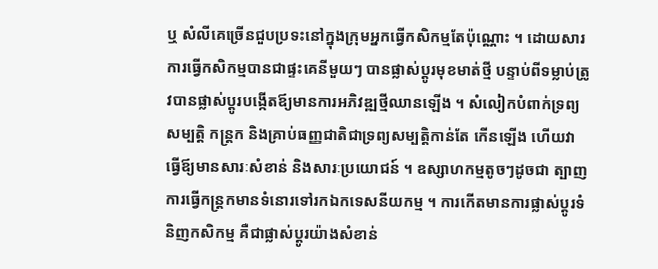ឬ សំលីគេច្រើនជួបប្រទះនៅក្នុងក្រុមអ្នកធ្វើកសិកម្មតែប៉ុណ្ណោះ ។ ដោយសារការធ្វើកសិកម្មបានជាផ្ទះគេនីមួយៗ បានផ្លាស់ប្ដូរមុខមាត់ថ្មី បន្ទាប់ពីទម្លាប់ត្រូវបានផ្លាស់ប្ដូរបង្កើតឪ្យមានការអភិវឌ្ឍថ្មីឈានឡើង ។ សំលៀកបំពាក់ទ្រព្យសម្បត្តិ កន្ដ្រក និងគ្រាប់ធញ្ញជាតិជាទ្រព្យសម្បត្តិកាន់តែ កើនឡើង ហើយវាធ្វើឪ្យមានសារៈសំខាន់ និងសារៈប្រយោជន៍ ។ ឧស្សាហកម្មតូចៗដូចជា ត្បាញការធ្វើកន្រ្ដកមានទំនោរទៅរកឯកទេសនីយកម្ម ។ ការកើតមានការផ្លាស់ប្ដូរទំនិញកសិកម្ម គឺជាផ្លាស់ប្ដូរយ៉ាងសំខាន់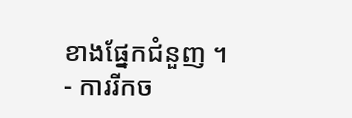ខាងផ្នែកជំនួញ ។
- ការរីកច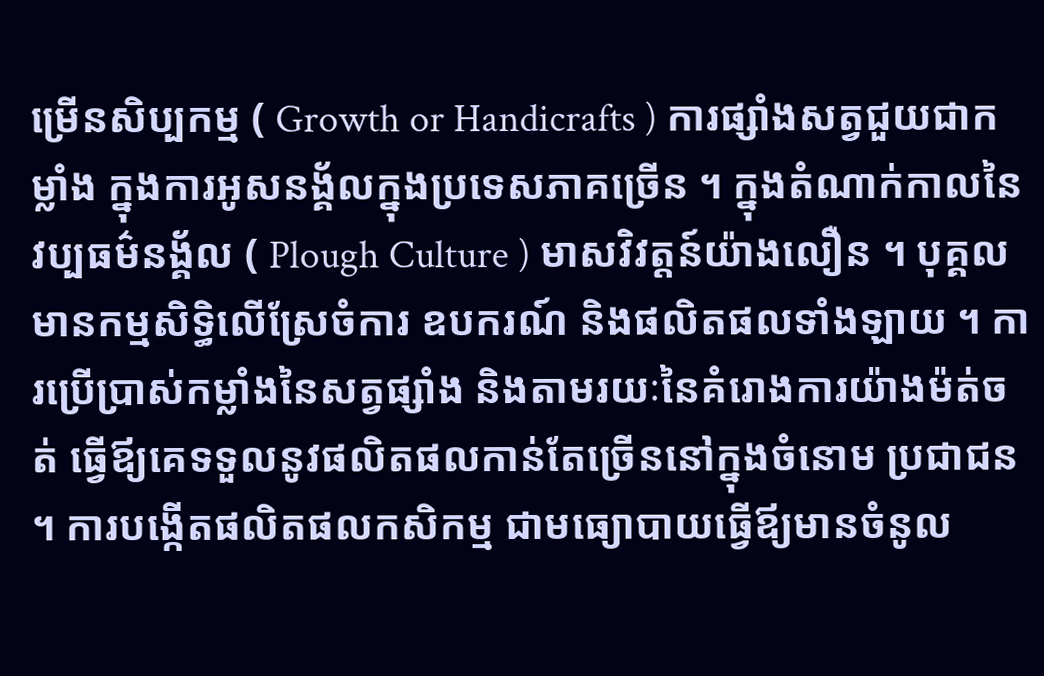ម្រើនសិប្បកម្ម ( Growth or Handicrafts ) ការផ្សាំងសត្វជួយជាកម្លាំង ក្នុងការអូសនង្គ័លក្នុងប្រទេសភាគច្រើន ។ ក្នុងតំណាក់កាលនៃវប្បធម៌នង្គ័ល ( Plough Culture ) មាសវិវត្តន៍យ៉ាងលឿន ។ បុគ្គលមានកម្មសិទ្ធិលើស្រែចំការ ឧបករណ៍ និងផលិតផលទាំងឡាយ ។ ការប្រើប្រាស់កម្លាំងនៃសត្វផ្សាំង និងតាមរយៈនៃគំរោងការយ៉ាងម៉ត់ចត់ ធ្វើឪ្យគេទទួលនូវផលិតផលកាន់តែច្រើននៅក្នុងចំនោម ប្រជាជន ។ ការបង្កើតផលិតផលកសិកម្ម ជាមធ្យោបាយធ្វើឪ្យមានចំនូល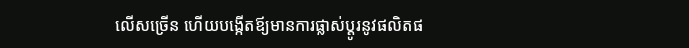លើសច្រើន ហើយបង្កើតឪ្យមានការផ្លាស់ប្ដូរនូវផលិតផ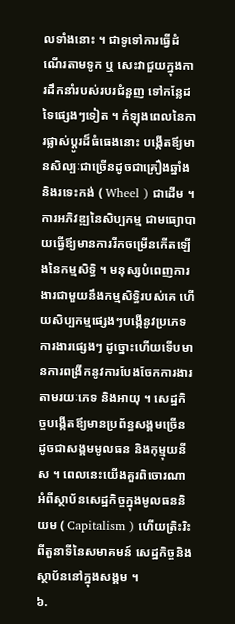លទាំងនោះ ។ ជាទូទៅការធ្វើដំណើរតាមទូក ឬ សេះវាជួយក្នុងការដឹកនាំរបស់របរជំនួញ ទៅកន្លែដទៃផ្សេងៗទៀត ។ កំឡុងពេលនៃការផ្លាស់ប្ដូរដ៏ធំធេងនោះ បង្កើតឪ្យមានសិល្បៈជាច្រើនដូចជាគ្រឿងឆ្នាំង និងរទេះកង់ ( Wheel ) ជាដើម ។ ការអភិវឌ្ឍនៃសិប្បកម្ម ជាមធ្យោបាយធ្វើឪ្យមានការរីកចម្រើនកើតឡើងនៃកម្មសិទ្ធិ ។ មនុស្សបំពេញការងារជាមួយនឹងកម្មសិទ្ធិរបស់គេ ហើយសិប្បកម្មផ្សេងៗបង្កើនូវប្រភេទការងារផ្សេងៗ ដូច្នោះហើយទើបមានការពង្រីកនូវការបែងចែកការងារ តាមរយៈភេទ និងអាយុ ។ សេដ្ឋកិច្ចបង្កើតឪ្យមានប្រព័ន្ធសង្គមច្រើន ដូចជាសង្គមមូលធន និងកុម្មុយនីស ។ ពេលនេះយើងគួរពិចោរណា អំពីស្ថាប័នសេដ្ឋកិច្ចក្នុងមូលធននិយម ( Capitalism ) ហើយត្រិះរិះពីតួនាទីនៃសមាគមន៍ សេដ្ឋកិច្ចនិងស្ថាប័ននៅក្នុងសង្គម ។
៦.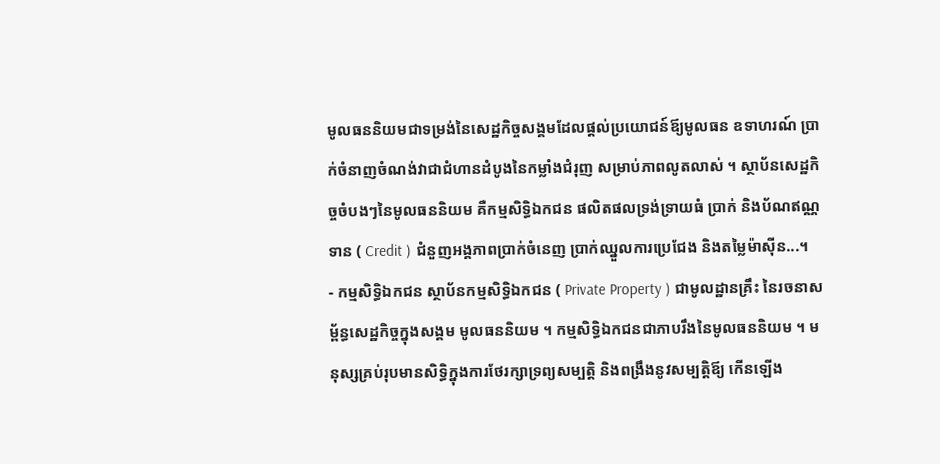មូលធននិយមជាទម្រង់នៃសេដ្ឋកិច្ចសង្គមដែលផ្តល់ប្រយោជន៍ឪ្យមូលធន ឧទាហរណ៍ ប្រាក់ចំនាញចំណង់វាជាជំហានដំបូងនៃកម្លាំងជំរុញ សម្រាប់ភាពលូតលាស់ ។ ស្ថាប័នសេដ្ឋកិច្ចចំបងៗនៃមូលធននិយម គឺកម្មសិទ្ធិឯកជន ផលិតផលទ្រង់ទ្រាយធំ ប្រាក់ និងប័ណឥណ្ណទាន ( Credit ) ជំនួញអង្គភាពប្រាក់ចំនេញ ប្រាក់ឈ្នួលការប្រេជែង និងតម្លៃម៉ាស៊ីន...។
- កម្មសិទ្ធិឯកជន ស្ថាប័នកម្មសិទ្ធិឯកជន ( Private Property ) ជាមូលដ្ឋានគ្រឹះ នៃរចនាសម័្ពន្ធសេដ្ឋកិច្ចក្នុងសង្គម មូលធននិយម ។ កម្មសិទ្ធិឯកជនជាភាបរឹងនៃមូលធននិយម ។ មនុស្សគ្រប់រុបមានសិទ្ធិក្នុងការថែរក្សាទ្រព្យសម្បត្តិ និងពង្រឹងនូវសម្បត្តិឪ្យ កើនឡើង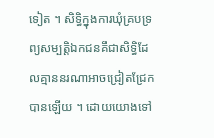ទៀត ។ សិទ្ធិក្នុងការឃុំគ្របទ្រព្យសម្បតិ្តឯកជនគឹជាសិទ្ធិដែលគ្មាននរណាអាចជ្រៀតជ្រែកបានឡើយ ។ ដោយយោងទៅ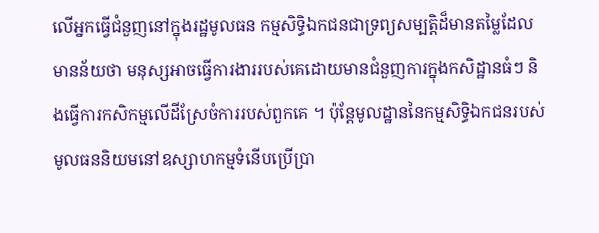លើអ្នកធ្វើជំនួញនៅក្នុងរដ្ឋមូលធន កម្មសិទ្ធិឯកជនជាទ្រព្យសម្បត្តិដ៏មានតម្លៃដែលមានន័យថា មនុស្សអាចធ្វើការងាររបស់គេដោយមានជំនួញការក្នុងកសិដ្ឋានធំៗ និងធ្វើការកសិកម្មលើដីស្រែចំការរបស់ពួកគេ ។ ប៉ុន្ដែមូលដ្ឋាននៃកម្មសិទ្ធិឯកជនរបស់ មូលធននិយមនៅឧស្សាហកម្មទំនើបប្រើប្រា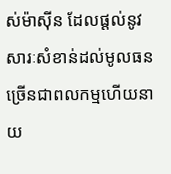ស់ម៉ាស៊ីន ដែលផ្ដល់នូវសារៈសំខាន់ដល់មូលធនច្រើនជាពលកម្មហើយនាយ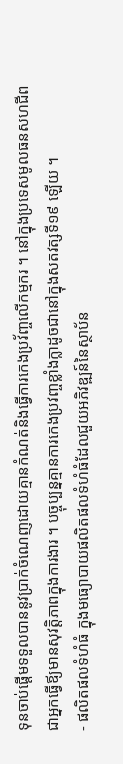ទុនចាប់ផ្ដើមទទួលបាននូវប្រាក់ចំណេញដោយគ្មានកំណត់និងធ្វើការកេងប្រវ័ញ្ចលើកម្មករ ។ នៅក្នុងប្រទេសមូលធនសហជីពជាអ្នកធ្វើឪ្យមានសុវត្តិភាពក្នុងការងារ ។ បច្ចុប្បន្នគ្មានការកេងប្រវញ្ចខ្លាំងក្លាដូចជានៅក្នុងសតវត្សទី១៩ ឡើយ ។
- ផលិតផលទំហំធំ ក្នុងមធ្យោបាយផលិតផលទំហំធំដែលជួយអភិវឌ្ឍន៍នៃស្ថាប័ន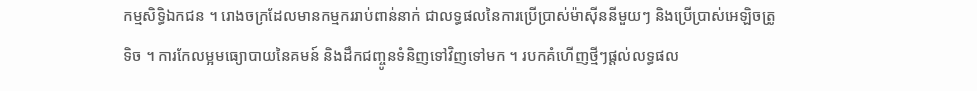កម្មសិទ្ធិឯកជន ។ រោងចក្រដែលមានកម្មកររាប់ពាន់នាក់ ជាលទ្ធផលនៃការប្រើប្រាស់ម៉ាស៊ីននីមួយៗ និងប្រើប្រាស់អេឡិចត្រូទិច ។ ការកែលម្អមធ្យោបាយនៃគមន៍ និងដឹកជញ្ចូនទំនិញទៅវិញទៅមក ។ របកគំហើញថ្មីៗផ្ដល់លទ្ធផល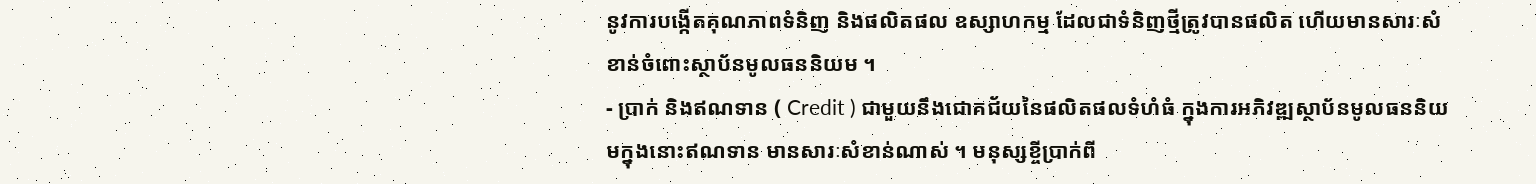នូវការបង្កើតគុណភាពទំនិញ និងផលិតផល ឧស្សាហកម្ម ដែលជាទំនិញថ្មីត្រូវបានផលិត ហើយមានសារៈសំខាន់ចំពោះស្ថាប័នមូលធននិយម ។
- ប្រាក់ និងឥណទាន ( Credit ) ជាមួយនឹងជោគជ័យនៃផលិតផលទំហំធំ ក្នុងការអភិវឌ្ឍស្ថាប័នមូលធននិយមក្នុងនោះឥណទាន មានសារៈសំខាន់ណាស់ ។ មនុស្សខ្ចីប្រាក់ពី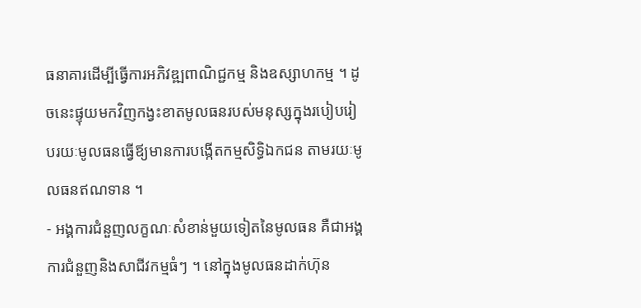ធនាគារដើម្បីធ្វើការអភិវឌ្ឍពាណិជ្ជកម្ម និងឧស្សាហកម្ម ។ ដូចនេះផ្ទុយមកវិញកង្វះខាតមូលធនរបស់មនុស្សក្នុងរបៀបរៀបរយៈមូលធនធ្វើឪ្យមានការបង្កើតកម្មសិទ្ធិឯកជន តាមរយៈមូលធនឥណទាន ។
- អង្គការជំនួញលក្ខណៈសំខាន់មួយទៀតនៃមូលធន គឺជាអង្គការជំនួញនិងសាជីវកម្មធំៗ ។ នៅក្នុងមូលធនដាក់ហ៊ុន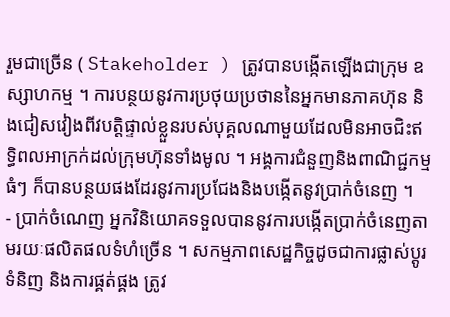រួមជាច្រើន ( Stakeholder ) ត្រូវបានបង្កើតឡើងជាក្រុម ឧស្សាហកម្ម ។ ការបន្ថយនូវការប្រថុយប្រថាននៃអ្នកមានភាគហ៊ុន និងជៀសវៀងពីវបត្តិផ្ទាល់ខ្លួនរបស់បុគ្គលណាមួយដែលមិនអាចជិះឥទ្ធិពលអាក្រក់ដល់ក្រុមហ៊ុនទាំងមូល ។ អង្គការជំនួញនិងពាណិជ្ជកម្មធំៗ ក៏បានបន្ថយផងដែរនូវការប្រជែងនិងបង្កើតនូវប្រាក់ចំនេញ ។
- ប្រាក់ចំណេញ អ្នកវិនិយោគទទួលបាននូវការបង្កើតប្រាក់ចំនេញតាមរយៈផលិតផលទំហំច្រើន ។ សកម្មភាពសេដ្ឋកិច្ចដូចជាការផ្លាស់ប្ដូរទំនិញ និងការផ្គត់ផ្គង ត្រូវ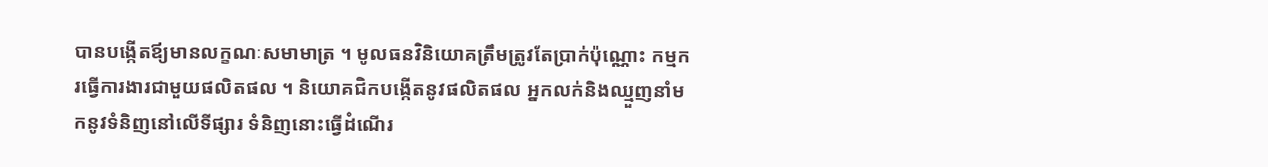បានបង្កើតឪ្យមានលក្ខណៈសមាមាត្រ ។ មូលធនវិនិយោគត្រឹមត្រូវតែប្រាក់ប៉ុណ្ណោះ កម្មករធ្វើការងារជាមួយផលិតផល ។ និយោគជិកបង្កើតនូវផលិតផល អ្នកលក់និងឈ្មួញនាំមកនូវទំនិញនៅលើទីផ្សារ ទំនិញនោះធ្វើដំណើរ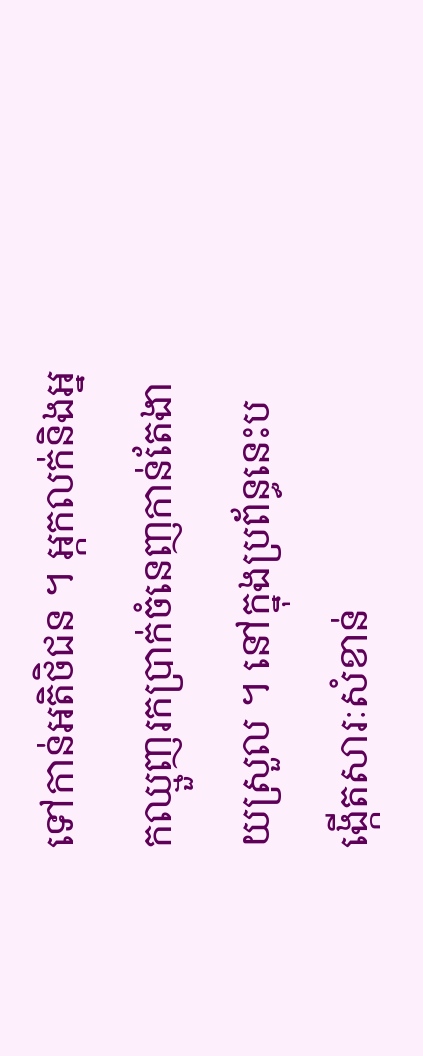ទៅកាន់អតិថិជន ។ អ្កកលក់និងអ្នកឈ្មួញរកប្រាក់ចំនេញកាន់តែងាយស្រួល ។ នៅក្នុងប្រព័ន្ធនេះបង្កើតសារៈសំខាន់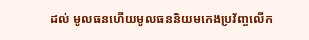ដល់ មូលធនហើយមូលធននិយមកេងប្រវ័ញ្ចលើក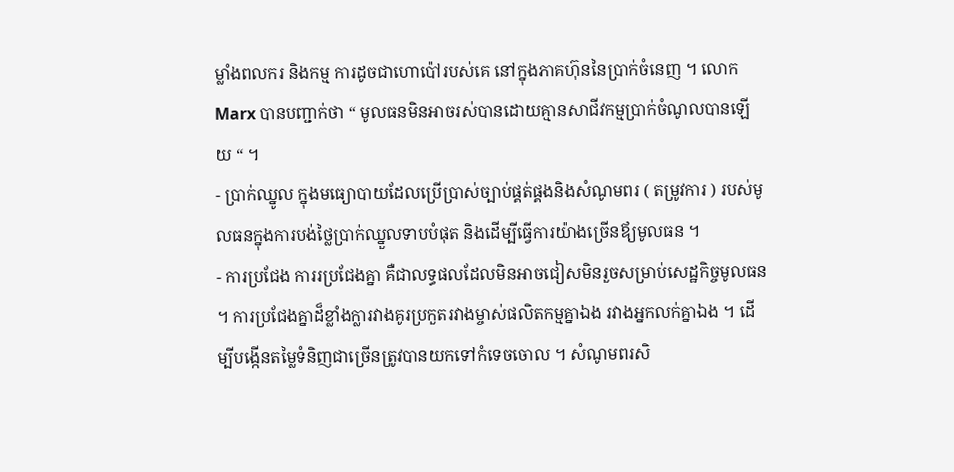ម្លាំងពលករ និងកម្ម ការដូចជាហោប៉ៅរបស់គេ នៅក្នុងភាគហ៊ុននៃប្រាក់ចំនេញ ។ លោក Marx បានបញ្ជាក់ថា “ មូលធនមិនអាចរស់បានដោយគ្មានសាជីវកម្មប្រាក់ចំណូលបានឡើយ “ ។
- ប្រាក់ឈ្នូល ក្នុងមធ្យោបាយដែលប្រើប្រាស់ច្បាប់ផ្គត់ផ្គងនិងសំណូមពរ ( តម្រូវការ ) របស់មូលធនក្នុងការបង់ថ្លៃប្រាក់ឈ្នួលទាបបំផុត និងដើម្បីធ្វើការយ៉ាងច្រើនឪ្យមូលធន ។
- ការប្រជែង ការរប្រជែងគ្នា គឺជាលទ្ធផលដែលមិនអាចជៀសមិនរួចសម្រាប់សេដ្ឋកិច្ចមូលធន ។ ការប្រជែងគ្នាដ៏ខ្លាំងក្លារវាងគូរប្រកួតរវាងម្ចាស់ផលិតកម្មគ្នាឯង រវាងអ្នកលក់គ្នាឯង ។ ដើម្បីបង្កើនតម្លៃទំនិញជាច្រើនត្រូវបានយកទៅកំទេចចោល ។ សំណូមពរសិ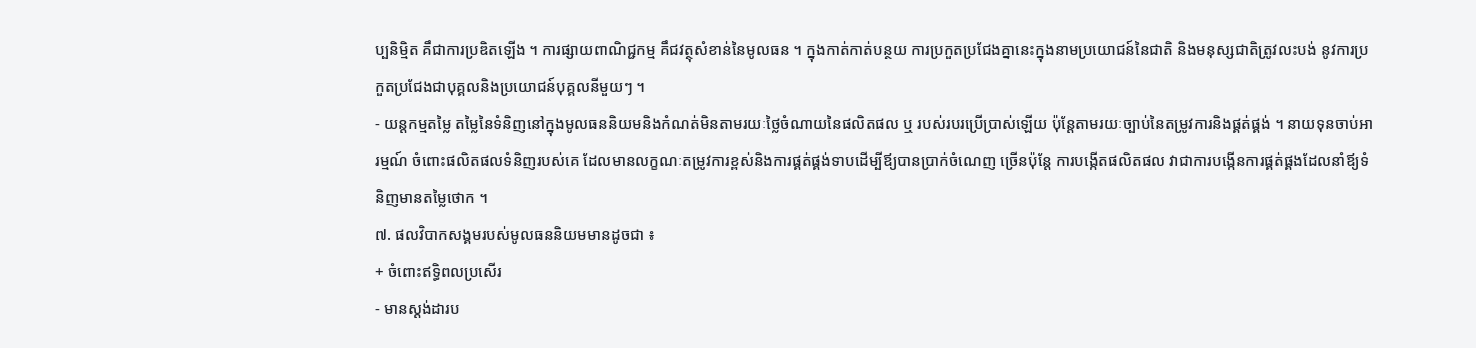ប្បនិមិ្មត គឹជាការប្រឌិតឡើង ។ ការផ្សាយពាណិជ្ជកម្ម គឹជវត្ថុសំខាន់នៃមូលធន ។ ក្នុងកាត់កាត់បន្ថយ ការប្រកួតប្រជែងគ្នានេះក្នុងនាមប្រយោជន៍នៃជាតិ និងមនុស្សជាតិត្រូវលះបង់ នូវការប្រកួតប្រជែងជាបុគ្គលនិងប្រយោជន៍បុគ្គលនីមួយៗ ។
- យន្ដកម្មតម្លៃ តម្លៃនៃទំនិញនៅក្នុងមូលធននិយមនិងកំណត់មិនតាមរយៈថ្លៃចំណាយនៃផលិតផល ឬ របស់របរប្រើប្រាស់ឡើយ ប៉ុន្ដែតាមរយៈច្បាប់នៃតម្រូវការនិងផ្គត់ផ្គង់ ។ នាយទុនចាប់អារម្មណ៍ ចំពោះផលិតផលទំនិញរបស់គេ ដែលមានលក្ខណៈតម្រូវការខ្ពស់និងការផ្គត់ផ្គង់ទាបដើម្បីឪ្យបានប្រាក់ចំណេញ ច្រើនប៉ុន្ដែ ការបង្កើតផលិតផល វាជាការបង្កើនការផ្គត់ផ្គងដែលនាំឪ្យទំនិញមានតម្លៃថោក ។
៧. ផលវិបាកសង្គមរបស់មូលធននិយមមានដូចជា ៖
+ ចំពោះឥទ្ធិពលប្រសើរ
- មានស្ដង់ដារប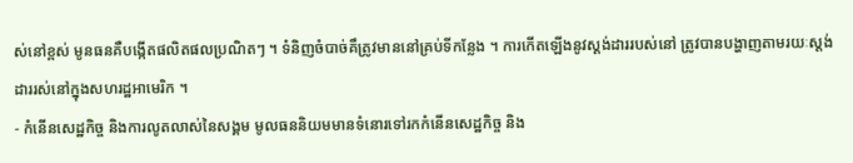ស់នៅខ្ពស់ មូនធនគឺបង្កើតផលិតផលប្រណិតៗ ។ ទំនិញចំបាច់គឹត្រូវមាននៅគ្រប់ទីកន្លែង ។ ការកើតឡើងនូវស្ដង់ដាររបស់នៅ ត្រូវបានបង្ហាញតាមរយៈស្តង់ដាររស់នៅក្នុងសហរដ្ឋអាមេរិក ។
- កំនើនសេដ្ឋកិច្ច និងការលូតលាស់នៃសង្គម មូលធននិយមមានទំនោរទៅរកកំនើនសេដ្ឋកិច្ច និង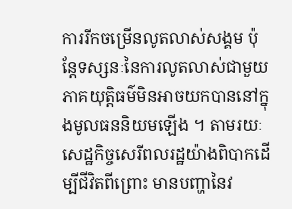ការរីកចម្រើនលូតលាស់សង្គម ប៉ុន្ដែទស្សនៈនៃការលូតលាស់ជាមួយភាគយុត្តិធម៌មិនអាចយកបាននៅក្នុងមូលធននិយមឡើង ។ តាមរយៈសេដ្ឋកិច្ចសេរីពលរដ្ឋយ៉ាងពិបាកដើម្បីជីវិតពីព្រោះ មានបញ្ហានៃវ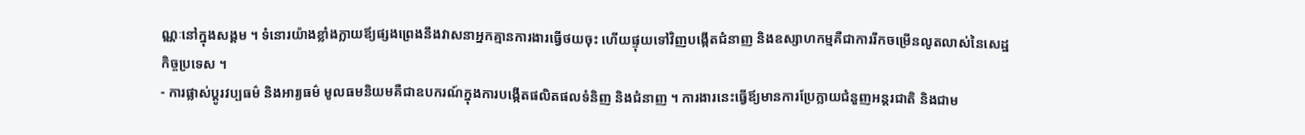ណ្ណៈនៅក្នុងសង្គម ។ ទំនោរយ៉ាងខ្លាំងក្លាយឪ្យផ្សងព្រេងនឹងវាសនាអ្នកគ្មានការងារធ្វើថយចុះ ហើយផ្ទុយទៅវិញបង្កើតជំនាញ និងឧស្សាហកម្មគឺជាការរីកចម្រើនលូតលាស់នៃសេដ្ឋកិច្ចប្រទេស ។
- ការផ្លាស់ប្ដូរវប្បធម៌ និងអារ្យធម៌ មូលធមនិយមគឺជាឧបករណ៍ក្នុងការបង្កើតផលិតផលទំនិញ និងជំនាញ ។ ការងារនេះធ្វើឪ្យមានការប្រែក្លាយជំនួញអន្តរជាតិ និងជាម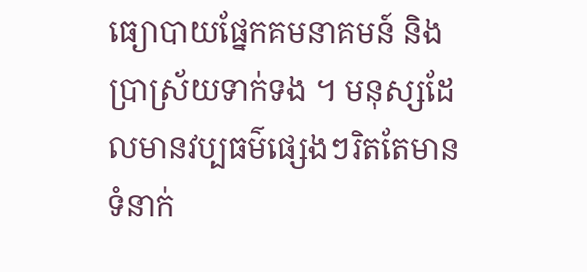ធ្យោបាយផ្នែកគមនាគមន៍ និងប្រាស្រ័យទាក់ទង ។ មនុស្សដែលមានវប្បធម៌ផ្សេងៗរិតតែមានទំនាក់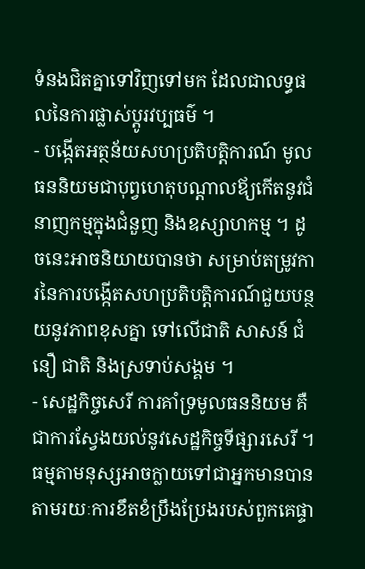ទំនងជិតគ្នាទៅវិញទៅមក ដែលជាលទ្ធផលនៃការផ្លាស់ប្ដូរវប្បធម៌ ។
- បង្កើតអត្ថន័យសហប្រតិបត្តិការណ៍ មូលធននិយមជាបុព្វហេតុបណ្ដាលឪ្យកើតនូវជំនាញកម្មក្នុងជំនួញ និងឧស្សាហកម្ម ។ ដូចនេះអាចនិយាយបានថា សម្រាប់តម្រូវការនៃការបង្កើតសហប្រតិបត្តិការណ៍ជួយបន្ថយនូវភាពខុសគ្នា ទៅលើជាតិ សាសន៍ ជំនឿ ជាតិ និងស្រទាប់សង្គម ។
- សេដ្ឋកិច្ចសេរី ការគាំទ្រមូលធននិយម គឺជាការស្វែងយល់នូវសេដ្ឋកិច្ចទីផ្សារសេរី ។ ធម្មតាមនុស្សអាចក្លាយទៅជាអ្នកមានបាន តាមរយៈការខឹតខំប្រឹងប្រែងរបស់ពួកគេផ្ទា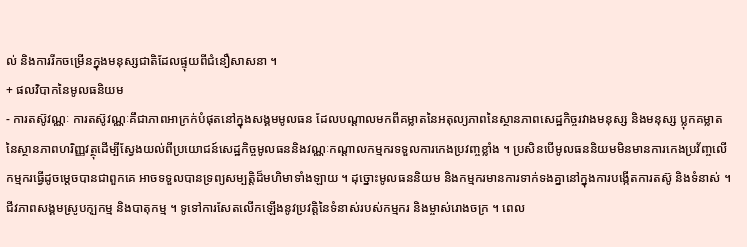ល់ និងការរីកចម្រើនក្នុងមនុស្សជាតិដែលផ្ទុយពីជំនឿសាសនា ។
+ ផលវិបាកនៃមូលធនិយម
- ការតស៊ូវណ្ណៈ ការតស៊ូវណ្ណៈគឹជាភាពអាក្រក់បំផុតនៅក្នុងសង្គមមូលធន ដែលបណ្ដាលមកពីគម្លាតនៃអតុល្យភាពនៃស្ថានភាពសេដ្ឋកិច្ចរវាងមនុស្ស និងមនុស្ស ប្លុកគម្លាតនៃស្ថានភាពហរិញ្ញវត្ថុដើម្បីស្វែងយល់ពីប្រយោជន៍សេដ្ឋកិច្ចមូលធននិងវណ្ណៈកណ្ដាលកម្មករទទួលការកេងប្រវញ្ចខ្លាំង ។ ប្រសិនបើមូលធននិយមមិនមានការកេងប្រវ័ញ្ចលើកម្មករធ្វើដូចម្ដេចបានជាពួកគេ អាចទទួលបានទ្រព្យសម្បត្តិដ៏មហិមាទាំងឡាយ ។ ដុច្នោះមូលធននិយម និងកម្មករមានការទាក់ទងគ្នានៅក្នុងការបង្កើតការតស៊ូ និងទំនាស់ ។ ជីវភាពសង្គមស្រូបកុ្បកម្ម និងបាតុកម្ម ។ ទូទៅការសែតលើកឡើងនូវប្រវត្តិនៃទំនាស់របស់កម្មករ និងម្ចាស់រោងចក្រ ។ ពេល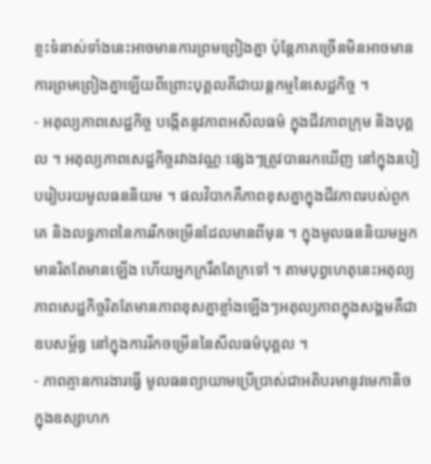ខ្លះទំនាស់ទាំងនេះអាចមានការព្រមព្រៀងគ្នា ប៉ុន្ដែភាគច្រើនមិនអាចមានការព្រមព្រៀងគ្នាឡើយពីព្រោះបុគ្គលគីជាយន្ដកម្មនៃសេដ្ឋកិច្ច ។
- អតុល្យភាពសេដ្ឋកិច្ច បង្កើតនូវភាពអសីលធម៌ ក្នុងជីវភាពក្រុម និងបុគ្គល ។ អតុល្យភាពសេដ្ឋកិច្ចរវាងវណ្ណៈផ្សេងៗត្រូវបានរកឃើញ នៅក្នុងរបៀបរៀបរយមូលធននិយម ។ ផលវិបាកគឺភាពខុសគ្នាក្នុងជីវភាពរបស់ពួកគេ និងលទ្ធភាពនៃការរីកចម្រើនដែលមានពីមុន ។ ក្នុងមូលធននិយមអ្នកមានរិតតែមានឡើង ហើយអ្នកក្ររឹតតែក្រទៅ ។ តាមបុព្វហេតុនេះអតុល្យភាពសេដ្ឋកិច្ចរិតតែមានភាពខុសគ្នាខ្លាំងឡើងៗអតុល្យភាពក្នុងសង្គមគឺជាឧបសម្ព័ន្ធ នៅក្នុងការរីកចម្រើននៃសីលធម៌បុគ្គល ។
- ភាពគ្មានការងារធ្វើ មូលធនព្យាយាមប្រើប្រាស់ជាអតិបរមានូវមេកានិចក្នុងឧស្សាហក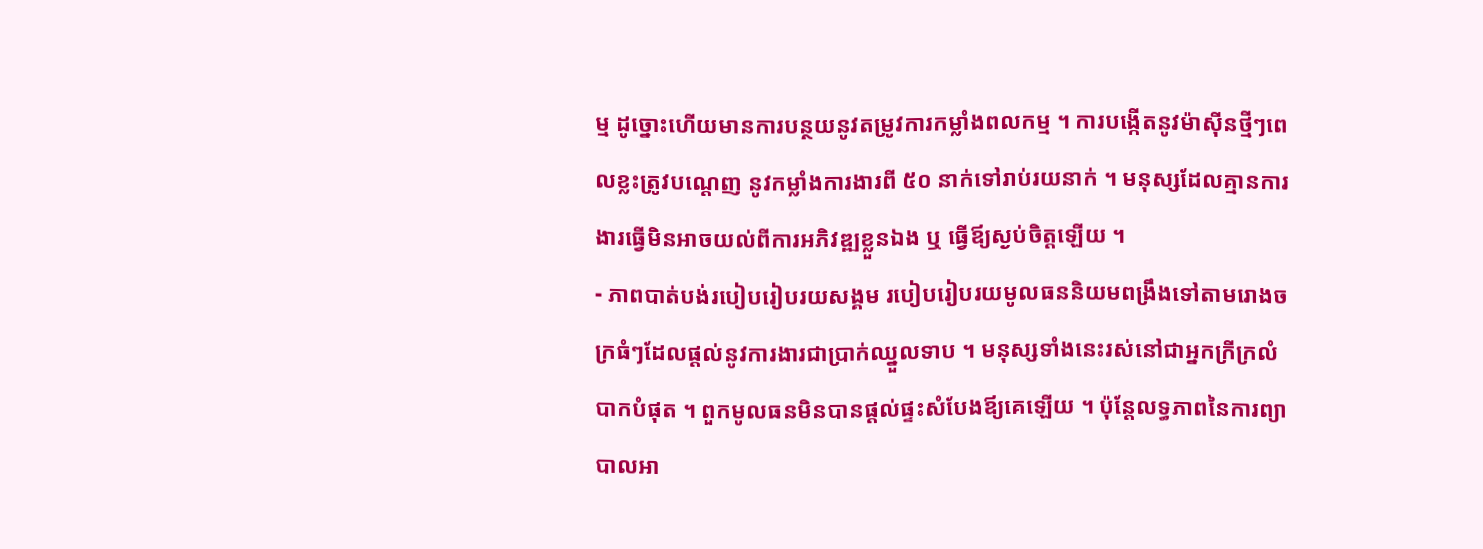ម្ម ដូច្នោះហើយមានការបន្ថយនូវតម្រូវការកម្លាំងពលកម្ម ។ ការបង្កើតនូវម៉ាស៊ីនថ្មីៗពេលខ្លះត្រូវបណ្ដេញ នូវកម្លាំងការងារពី ៥០ នាក់ទៅរាប់រយនាក់ ។ មនុស្សដែលគ្មានការងារធ្វើមិនអាចយល់ពីការអភិវឌ្ឍខ្លួនឯង ឬ ធ្វើឪ្យស្ងប់ចិត្តឡើយ ។
- ភាពបាត់បង់របៀបរៀបរយសង្គម របៀបរៀបរយមូលធននិយមពង្រឹងទៅតាមរោងចក្រធំៗដែលផ្តល់នូវការងារជាប្រាក់ឈ្នួលទាប ។ មនុស្សទាំងនេះរស់នៅជាអ្នកក្រីក្រលំបាកបំផុត ។ ពួកមូលធនមិនបានផ្ដល់ផ្ទះសំបែងឪ្យគេឡើយ ។ ប៉ុន្ដែលទ្ធភាពនៃការព្យាបាលអា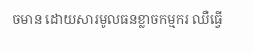ចមាន ដោយសារមូលធនខ្លាចកម្មករ ឈឺធ្វើ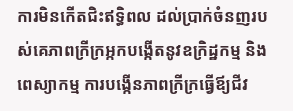ការមិនកើតជិះឥទ្ធិពល ដល់ប្រាក់ចំនញរបស់គេភាពក្រីក្រអ្កកបង្កើតនូវឧក្រិដ្ឋកម្ម និងពេស្យាកម្ម ការបង្កើនភាពក្រីក្រធ្វើឪ្យជីវ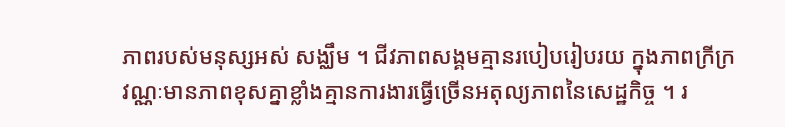ភាពរបស់មនុស្សអស់ សង្ឈឹម ។ ជីវភាពសង្គមគ្មានរបៀបរៀបរយ ក្នុងភាពក្រីក្រវណ្ណៈមានភាពខុសគ្នាខ្លាំងគ្មានការងារធ្វើច្រើនអតុល្យភាពនៃសេដ្ឋកិច្ច ។ រ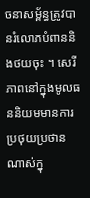ចនាសម័្ពន្ធត្រូវបានរំលោភបំពាននិងថយចុះ ។ សេរីភាពនៅក្នុងមូលធននិយមមានការប្រថុយប្រថានណាស់ក្នុ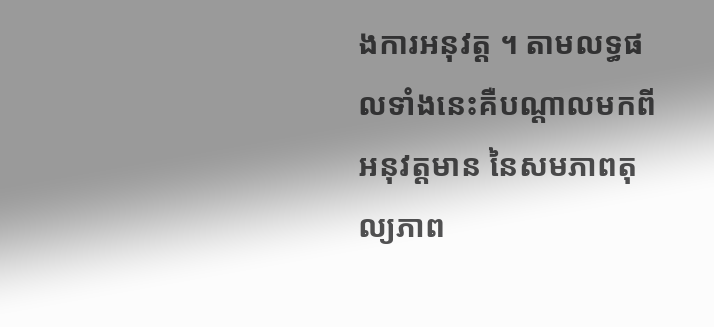ងការអនុវត្ត ។ តាមលទ្ធផលទាំងនេះគឺបណ្ដាលមកពីអនុវត្តមាន នៃសមភាពតុល្យភាព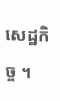សេដ្ឋកិច្ច ។